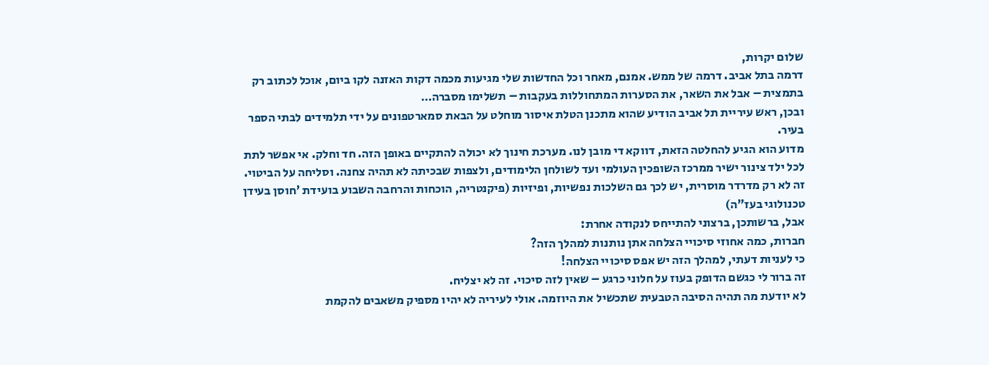שלום יקרות,
דרמה בתל אביב. דרמה של ממש. אמנם, מאחר וכל החדשות שלי מגיעות מכמה דקות האזנה לקו ביום, אוכל לכתוב רק בתמצית – אבל את השאר, את הסערות המתחוללות בעקבות – תשלימו מסברה…
ובכן, ראש עיריית תל אביב הודיע שהוא מתכנן הטלת איסור מוחלט על הבאת סמארטפונים על ידי תלמידים לבתי הספר בעיר.
מדוע הוא הגיע להחלטה הזאת, דווקא די מובן לנו. מערכת חינוך לא יכולה להתקיים באופן הזה. חד וחלק. אי אפשר לתת לכל ילד צינור ישיר ממרכז השופכין העולמי ועד לשולחן הלימודים, ולצפות שבכיתה לא תהיה צחנה. וסליחה על הביטוי.
זה לא רק מדרדר מוסרית, יש לכך גם השלכות נפשיות, ופיזיות (פיקנטריה, הוכחות והרחבה השבוע בועידת 'חוסן בעידן טכנולוגי בעז"ה)
אבל, ברשותכן, ברצוני להתייחס לנקודה אחרת:
חברות, כמה אחוזי סיכויי הצלחה אתן נותנות למהלך הזה?
כי לעניות דעתי, למהלך הזה יש אפס סיכויי הצלחה!
זה ברור לי כגשם הדופק בעוז על חלוני כרגע – שאין לזה סיכוי. זה לא יצליח.
לא יודעת מה תהיה הסיבה הטבעית שתכשיל את היוזמה. אולי לעיריה לא יהיו מספיק משאבים להקמת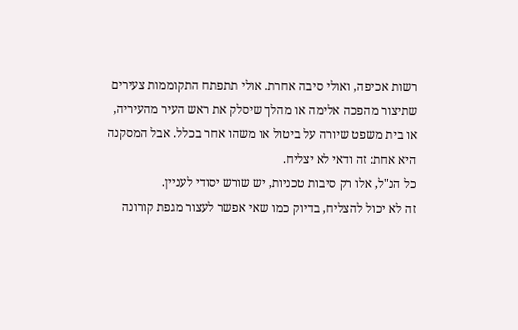רשות אכיפה, ואולי סיבה אחרת. אולי תתפתח התקוממות צעירים שתיצור מהפכה אלימה או מהלך שיסלק את ראש העיר מהעיריה, או בית משפט שיורה על ביטול או משהו אחר בכלל. אבל המסקנה היא אחת: זה ודאי לא יצליח.
כל הנ"ל, אלו רק סיבות טכניות, יש שורש יסודי לעניין.
זה לא יכול להצליח, בדיוק כמו שאי אפשר לעצור מגפת קורונה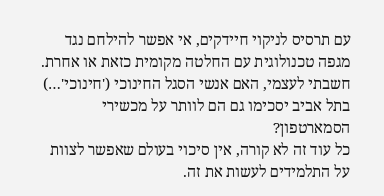עם תרסיס לניקוי חיידקים, אי אפשר להילחם נגד מגפה טכנולוגית עם החלטה מקומית כזאת או אחרת.
חשבתי לעצמי, האם אנשי הסגל החינוכי ('חינוכי'…) בתל אביב יסכימו גם הם לוותר על מכשירי הסמארטפון?
כל עוד זה לא קורה, אין סיכוי בעולם שאפשר לצוות על התלמידים לעשות את זה.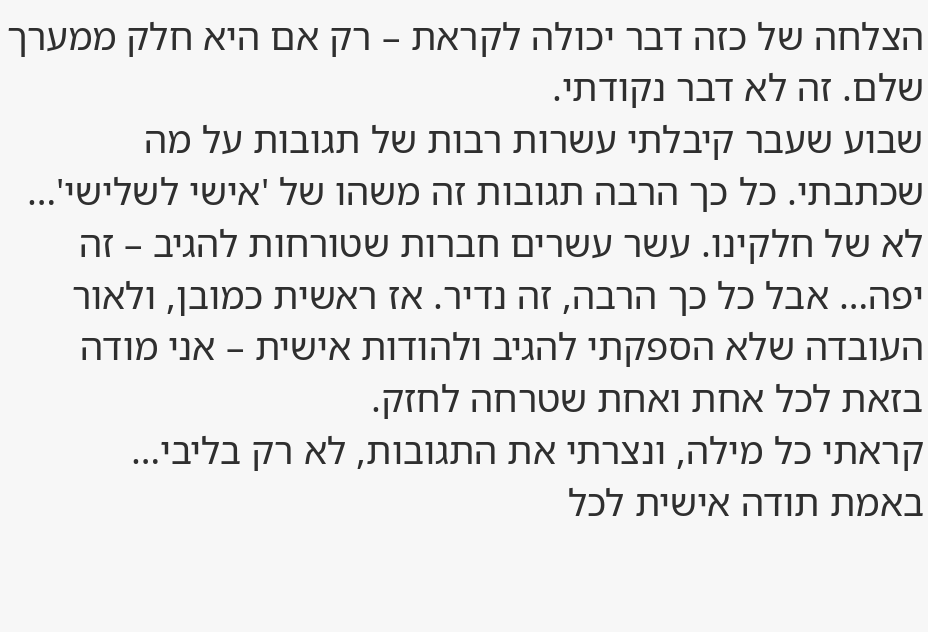הצלחה של כזה דבר יכולה לקראת – רק אם היא חלק ממערך שלם. זה לא דבר נקודתי.
שבוע שעבר קיבלתי עשרות רבות של תגובות על מה שכתבתי. כל כך הרבה תגובות זה משהו של 'אישי לשלישי'… לא של חלקינו. עשר עשרים חברות שטורחות להגיב – זה יפה… אבל כל כך הרבה, זה נדיר. אז ראשית כמובן, ולאור העובדה שלא הספקתי להגיב ולהודות אישית – אני מודה בזאת לכל אחת ואחת שטרחה לחזק.
קראתי כל מילה, ונצרתי את התגובות, לא רק בליבי…
באמת תודה אישית לכל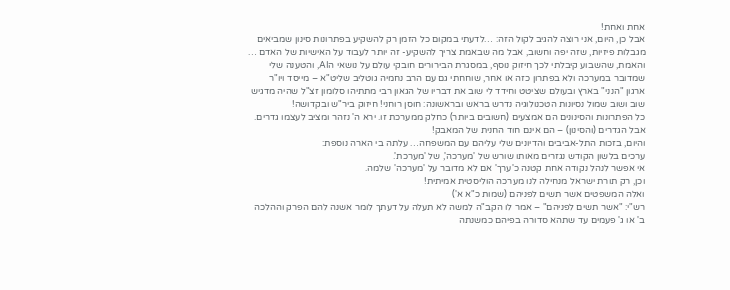אחת ואחת!
אבל כן, היום, אני רוצה להגיב לקול הזה: …לדעתי במקום כל הזמן רק להשקיע בפתרונות סינון שמביאים מגבלות פיזיות, שזה יפה וחשוב, אבל מה שבאמת צריך להשקיע- זה יותר לעבוד על האישיות של האדם …
והאמת, שהשבוע קיבלתי לכך חיזוק נוסף, במסגרת הבירורים חובקי עולם על נושאי הAI, והטענה שלי שמדובר במערכה ולא בפתרון כזה או אחר, שוחחתי גם עם הרב נחמיה גוטליב שליט"א – מייסד ויו"ר ארגון "הנני" בארץ ובעולם שציטט וחידד לי שוב את דבריו של הגאון רבי מתתיהו סלומון זצ"ל שהיה מדגיש שוב ושוב שמול נסיונות הטכנולוגיה נדרש בראש ובראשונה: חוסן רוחני! חיזוק ביר"ש ובקדושה!
כל הפתרונות והסינונים הם אמצעים (חשובים ביותר) כחלק ממערכת זו. ירא ה' נזהר ומציב לעצמו גדרים. אבל הגדרים (והסינון) – הם אינם חוד החנית של המאבק!
והיום, בזכות התל-אביבים והדיונים שלי עליהם עם המשפחה… עלתה בי הארה נוספת:
ערכים בלשון הקודש נגזרים מאותו שורש של 'מערכה', של 'מערכת'.
אי אפשר לנהל נקודה אחת קטנה כ'ערך' אם לא מדובר על 'מערכה' שלמה.
וכן, רק תורת ישראל מנחילה לנו מערכה הוליסטית אמיתית!
ואלה המשפטים אשר תשים לפניהם (שמות כ"א א')
רש"י: "אשר תשים לפניהם" – אמר לו הקב"ה למשה לא תעלה על דעתך לומר אשנה להם הפרק וההלכה ב' או ג' פעמים עד שתהא סדורה בפיהם כמשנתה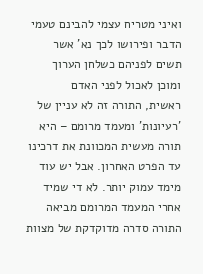ואיני מטריח עצמי להבינם טעמי הדבר ופירושו לכך נא' אשר תשים לפניהם כשלחן הערוך ומוכן לאכול לפני האדם
ראשית, התורה זה לא עניין של 'רעיונות' ומעמד מרומם – היא תורה מעשית המכוונת את דרכינו עד הפרט האחרון. אבל יש עוד מימד עמוק יותר. לא די שמיד אחרי המעמד המרומם מביאה התורה סדרה מדוקדקת של מצוות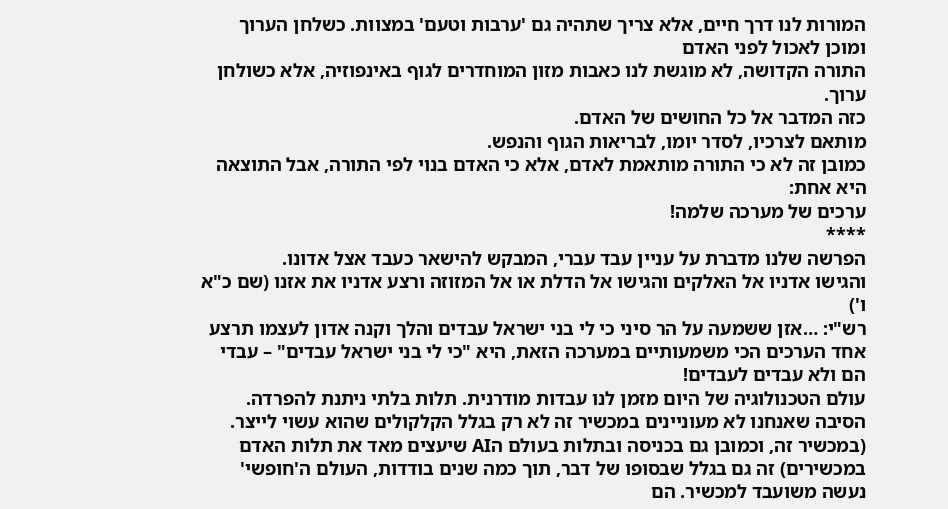המורות לנו דרך חיים, אלא צריך שתהיה גם 'ערבות וטעם' במצוות. כשלחן הערוך ומוכן לאכול לפני האדם
התורה הקדושה, לא מוגשת לנו כאבות מזון המוחדרים לגוף באינפוזיה, אלא כשולחן ערוך.
כזה המדבר אל כל החושים של האדם.
מותאם לצרכיו, לסדר יומו, לבריאות הגוף והנפש.
כמובן זה לא כי התורה מותאמת לאדם, אלא כי האדם בנוי לפי התורה, אבל התוצאה היא אחת:
ערכים של מערכה שלמה!
****
הפרשה שלנו מדברת על עניין עבד עברי, המבקש להישאר כעבד אצל אדונו.
והגישו אדניו אל האלקים והגישו אל הדלת או אל המזוזה ורצע אדניו את אזנו (שם כ"א ו')
רש"י: …אזן ששמעה על הר סיני כי לי בני ישראל עבדים והלך וקנה אדון לעצמו תרצע
אחד הערכים הכי משמעותיים במערכה הזאת, היא "כי לי בני ישראל עבדים" – עבדי הם ולא עבדים לעבדים!
עולם הטכנולוגיה של היום מזמן לנו עבדות מודרנית. תלות בלתי ניתנת להפרדה.
הסיבה שאנחנו לא מעוניינים במכשיר זה לא רק בגלל הקלקולים שהוא עשוי לייצר. (במכשיר זה, וכמובן גם בכניסה ובתלות בעולם הAI שיעצים מאד את תלות האדם במכשירים) זה גם בגלל שבסופו של דבר, תוך כמה שנים בודדות, העולם ה'חופשי' נעשה משועבד למכשיר. הם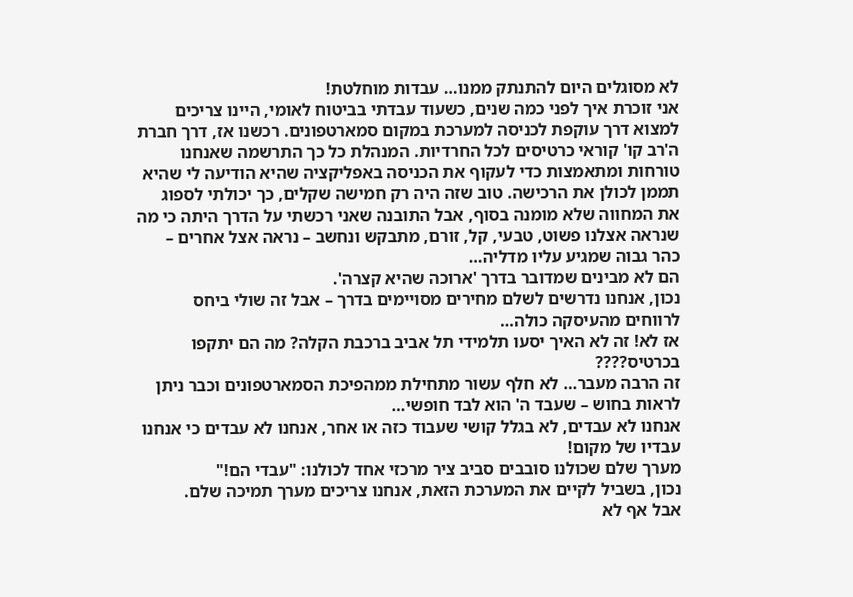לא מסוגלים היום להתנתק ממנו… עבדות מוחלטת!
אני זוכרת איך לפני כמה שנים, כשעוד עבדתי בביטוח לאומי, היינו צריכים למצוא דרך עוקפת לכניסה למערכת במקום סמארטפונים. רכשנו אז, דרך חברת ה'רב קו' קוראי כרטיסים לכל החרדיות. המנהלת כל כך התרשמה שאנחנו טורחות ומתאמצות כדי לעקוף את הכניסה באפליקציה שהיא הודיעה לי שהיא תממן לכולן את הרכישה. טוב שזה היה רק חמישה שקלים, כך יכולתי לספוג את המחווה שלא מומנה בסוף, אבל התובנה שאני רכשתי על הדרך היתה כי מה שנראה אצלנו פשוט, טבעי, קל, זורם, מתבקש ונחשב – נראה אצל אחרים – כהר גבוה שמגיע עליו מדליה…
הם לא מבינים שמדובר בדרך 'ארוכה שהיא קצרה'.
נכון, אנחנו נדרשים לשלם מחירים מסויימים בדרך – אבל זה שולי ביחס לרווחים מהעיסקה כולה…
אז לא! זה לא האיך יסעו תלמידי תל אביב ברכבת הקלה? מה הם יתקפו בכרטיס????
זה הרבה מעבר… לא חלף עשור מתחילת ממהפיכת הסמארטפונים וכבר ניתן לראות בחוש – שעבד ה' הוא לבד חופשי…
אנחנו לא עבדים, לא בגלל קושי שעבוד כזה או אחר, אנחנו לא עבדים כי אנחנו עבדיו של מקום!
מערך שלם שכולנו סובבים סביב ציר מרכזי אחד לכולנו: "עבדי הם!"
נכון, בשביל לקיים את המערכת הזאת, אנחנו צריכים מערך תמיכה שלם.
אבל אף לא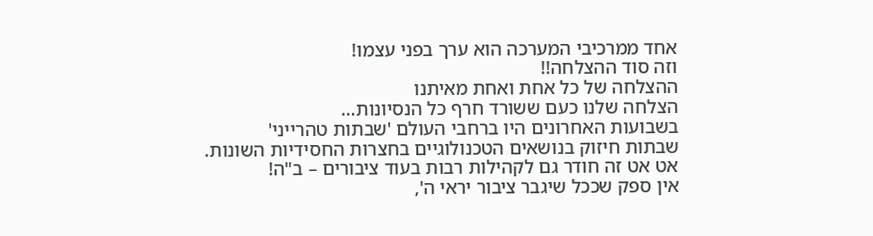אחד ממרכיבי המערכה הוא ערך בפני עצמו!
וזה סוד ההצלחה!!
ההצלחה של כל אחת ואחת מאיתנו
הצלחה שלנו כעם ששורד חרף כל הנסיונות…
בשבועות האחרונים היו ברחבי העולם 'שבתות טהרייני'
שבתות חיזוק בנושאים הטכנולוגיים בחצרות החסידיות השונות.
אט אט זה חודר גם לקהילות רבות בעוד ציבורים – ב"ה!
אין ספק שככל שיגבר ציבור יראי ה',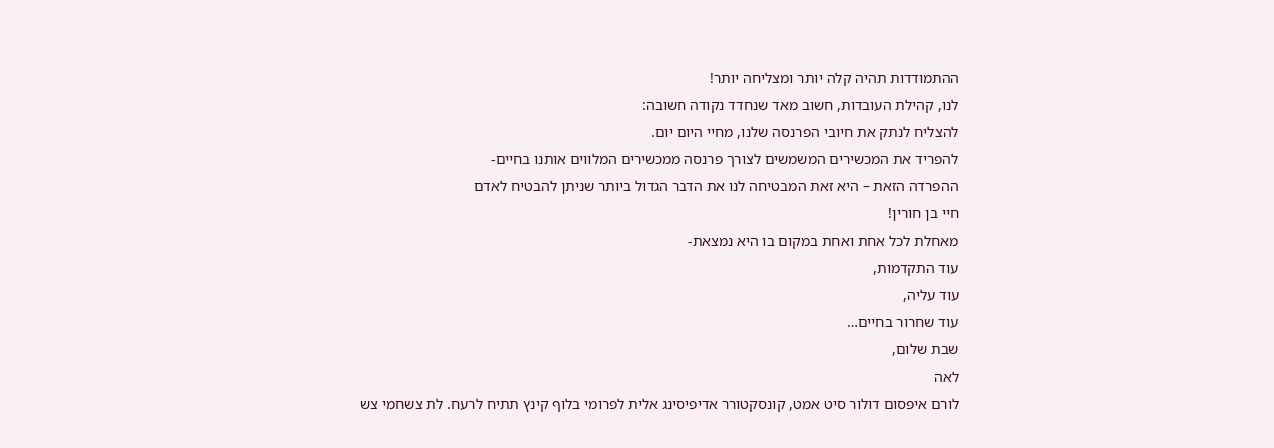ההתמודדות תהיה קלה יותר ומצליחה יותר!
לנו, קהילת העובדות, חשוב מאד שנחדד נקודה חשובה:
להצליח לנתק את חיובי הפרנסה שלנו, מחיי היום יום.
להפריד את המכשירים המשמשים לצורך פרנסה ממכשירים המלווים אותנו בחיים-
ההפרדה הזאת – היא זאת המבטיחה לנו את הדבר הגדול ביותר שניתן להבטיח לאדם
חיי בן חורין!
מאחלת לכל אחת ואחת במקום בו היא נמצאת-
עוד התקדמות,
עוד עליה,
עוד שחרור בחיים…
שבת שלום,
לאה
לורם איפסום דולור סיט אמט, קונסקטורר אדיפיסינג אלית לפרומי בלוף קינץ תתיח לרעח. לת צשחמי צש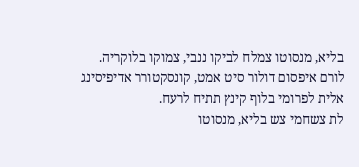בליא, מנסוטו צמלח לביקו ננבי, צמוקו בלוקריה.
לורם איפסום דולור סיט אמט, קונסקטורר אדיפיסינג אלית לפרומי בלוף קינץ תתיח לרעח.
לת צשחמי צש בליא, מנסוטו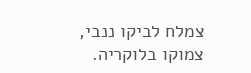צמלח לביקו ננבי, צמוקו בלוקריה.